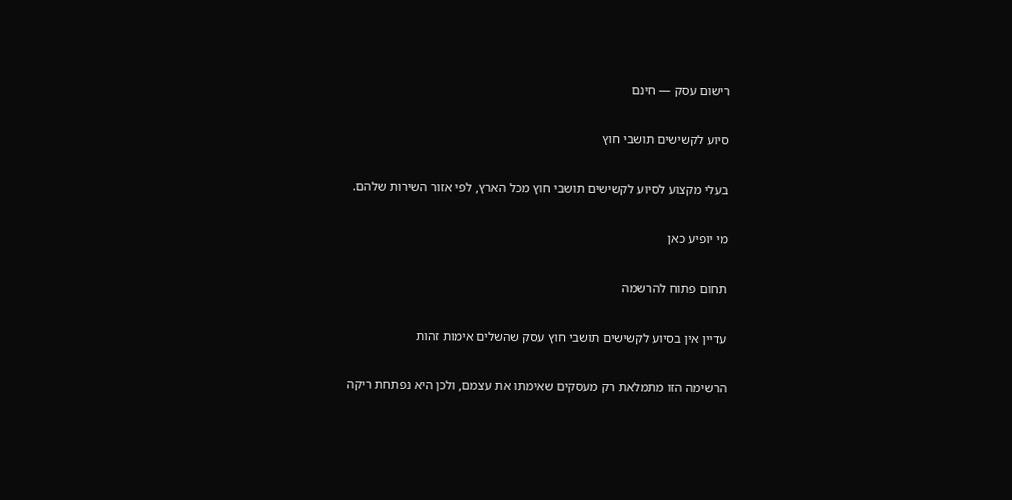רישום עסק — חינם

סיוע לקשישים תושבי חוץ

בעלי מקצוע לסיוע לקשישים תושבי חוץ מכל הארץ, לפי אזור השירות שלהם.

מי יופיע כאן

תחום פתוח להרשמה

עדיין אין בסיוע לקשישים תושבי חוץ עסק שהשלים אימות זהות

הרשימה הזו מתמלאת רק מעסקים שאימתו את עצמם, ולכן היא נפתחת ריקה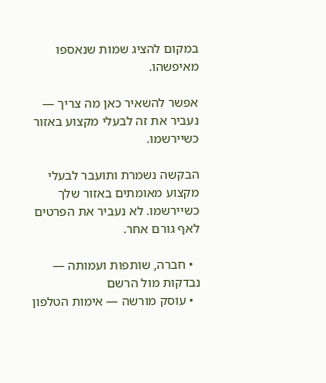במקום להציג שמות שנאספו מאיפשהו.

אפשר להשאיר כאן מה צריך — נעביר את זה לבעלי מקצוע באזור כשיירשמו.

הבקשה נשמרת ותועבר לבעלי מקצוע מאומתים באזור שלך כשיירשמו. לא נעביר את הפרטים לאף גורם אחר.

  • חברה, שותפות ועמותה — נבדקות מול הרשם
  • עוסק מורשה — אימות הטלפון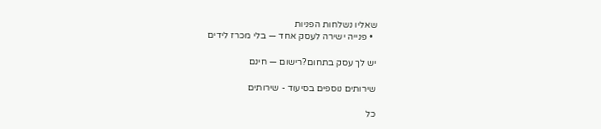שאליו נשלחות הפניות
  • פנייה ישירה לעסק אחד — בלי מכרז לידים

יש לך עסק בתחום?רישום — חינם

שירותים נוספים בסיעוד - שירותים

כל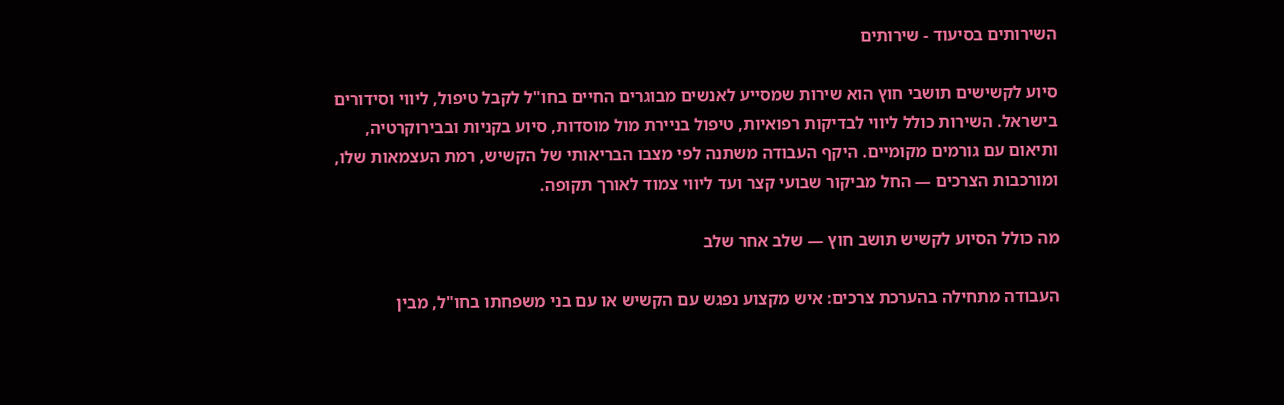השירותים בסיעוד - שירותים

סיוע לקשישים תושבי חוץ הוא שירות שמסייע לאנשים מבוגרים החיים בחו"ל לקבל טיפול, ליווי וסידורים בישראל. השירות כולל ליווי לבדיקות רפואיות, טיפול בניירת מול מוסדות, סיוע בקניות ובבירוקרטיה, ותיאום עם גורמים מקומיים. היקף העבודה משתנה לפי מצבו הבריאותי של הקשיש, רמת העצמאות שלו, ומורכבות הצרכים — החל מביקור שבועי קצר ועד ליווי צמוד לאורך תקופה.

מה כולל הסיוע לקשיש תושב חוץ — שלב אחר שלב

העבודה מתחילה בהערכת צרכים: איש מקצוע נפגש עם הקשיש או עם בני משפחתו בחו"ל, מבין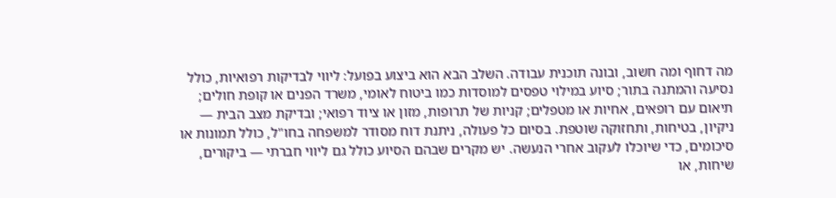מה דחוף ומה חשוב, ובונה תוכנית עבודה. השלב הבא הוא ביצוע בפועל: ליווי לבדיקות רפואיות, כולל נסיעה והמתנה בתור; סיוע במילוי טפסים למוסדות כמו ביטוח לאומי, משרד הפנים או קופת חולים; תיאום עם רופאים, אחיות או מטפלים; קניות של תרופות, מזון או ציוד רפואי; ובדיקת מצב הבית — ניקיון, בטיחות, ותחזוקה שוטפת. בסיום כל פעולה, ניתנת דוח מסודר למשפחה בחו"ל, כולל תמונות או סיכומים, כדי שיוכלו לעקוב אחרי הנעשה. יש מקרים שבהם הסיוע כולל גם ליווי חברתי — ביקורים, שיחות, או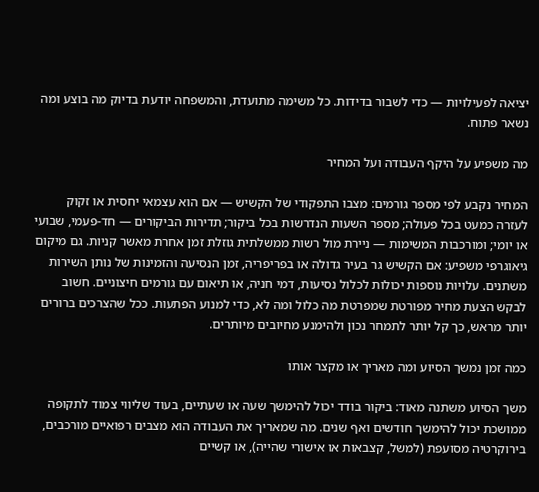יציאה לפעילויות — כדי לשבור בדידות. כל משימה מתועדת, והמשפחה יודעת בדיוק מה בוצע ומה נשאר פתוח.

מה משפיע על היקף העבודה ועל המחיר

המחיר נקבע לפי מספר גורמים: מצבו התפקודי של הקשיש — אם הוא עצמאי יחסית או זקוק לעזרה כמעט בכל פעולה; מספר השעות הנדרשות בכל ביקור; תדירות הביקורים — חד-פעמי, שבועי או יומי; ומורכבות המשימות — ניירת מול רשות ממשלתית גוזלת זמן אחרת מאשר קניות. גם מיקום גיאוגרפי משפיע: אם הקשיש גר בעיר גדולה או בפריפריה, זמן הנסיעה והזמינות של נותן השירות משתנים. עלויות נוספות יכולות לכלול נסיעות, דמי חניה, או תיאום עם גורמים חיצוניים. חשוב לבקש הצעת מחיר מפורטת שמפרטת מה כלול ומה לא, כדי למנוע הפתעות. ככל שהצרכים ברורים יותר מראש, כך קל יותר לתמחר נכון ולהימנע מחיובים מיותרים.

כמה זמן נמשך הסיוע ומה מאריך או מקצר אותו

משך הסיוע משתנה מאוד: ביקור בודד יכול להימשך שעה או שעתיים, בעוד שליווי צמוד לתקופה ממושכת יכול להימשך חודשים ואף שנים. מה שמאריך את העבודה הוא מצבים רפואיים מורכבים, בירוקרטיה מסועפת (למשל, קצבאות או אישורי שהייה), או קשיים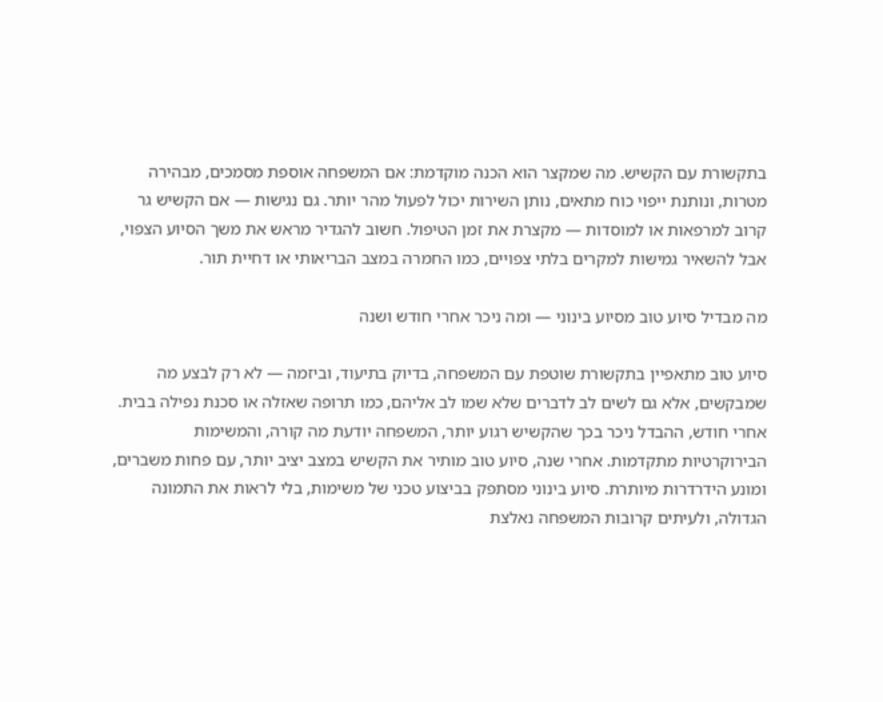בתקשורת עם הקשיש. מה שמקצר הוא הכנה מוקדמת: אם המשפחה אוספת מסמכים, מבהירה מטרות, ונותנת ייפוי כוח מתאים, נותן השירות יכול לפעול מהר יותר. גם נגישות — אם הקשיש גר קרוב למרפאות או למוסדות — מקצרת את זמן הטיפול. חשוב להגדיר מראש את משך הסיוע הצפוי, אבל להשאיר גמישות למקרים בלתי צפויים, כמו החמרה במצב הבריאותי או דחיית תור.

מה מבדיל סיוע טוב מסיוע בינוני — ומה ניכר אחרי חודש ושנה

סיוע טוב מתאפיין בתקשורת שוטפת עם המשפחה, בדיוק בתיעוד, וביזמה — לא רק לבצע מה שמבקשים, אלא גם לשים לב לדברים שלא שמו לב אליהם, כמו תרופה שאזלה או סכנת נפילה בבית. אחרי חודש, ההבדל ניכר בכך שהקשיש רגוע יותר, המשפחה יודעת מה קורה, והמשימות הבירוקרטיות מתקדמות. אחרי שנה, סיוע טוב מותיר את הקשיש במצב יציב יותר, עם פחות משברים, ומונע הידרדרות מיותרת. סיוע בינוני מסתפק בביצוע טכני של משימות, בלי לראות את התמונה הגדולה, ולעיתים קרובות המשפחה נאלצת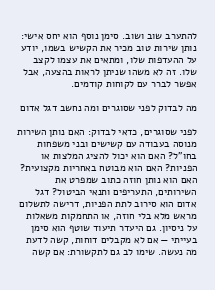להתערב שוב ושוב. סימן נוסף הוא יחס אישי: נותן שירות טוב מכיר את הקשיש בשמו, יודע על ההעדפות שלו, ומתאים את עצמו לקצב שלו. זה לא משהו שניתן לראות בהצעה, אבל אפשר לברר עם לקוחות קודמים.

מה לבדוק לפני שסוגרים ומה נחשב דגל אדום

לפני שסוגרים, כדאי לבדוק: האם נותן השירות מנוסה בעבודה עם קשישים ובני משפחות בחו"ל? האם הוא יכול להציג המלצות או הפניות? האם הוא מבוטח באחריות מקצועית? האם הוא נותן חוזה כתוב שמפרט את השירותים, התעריפים ותנאי הביטול? דגל אדום הוא סירוב לתת הפניות, דרישה לתשלום מראש מלא בלי חוזה, או התחמקות משאלות על ניסיון. גם היעדר תיעוד שוטף הוא סימן בעייתי — אם לא מקבלים דוחות, קשה לדעת מה נעשה. שימו לב גם לתקשורת: אם קשה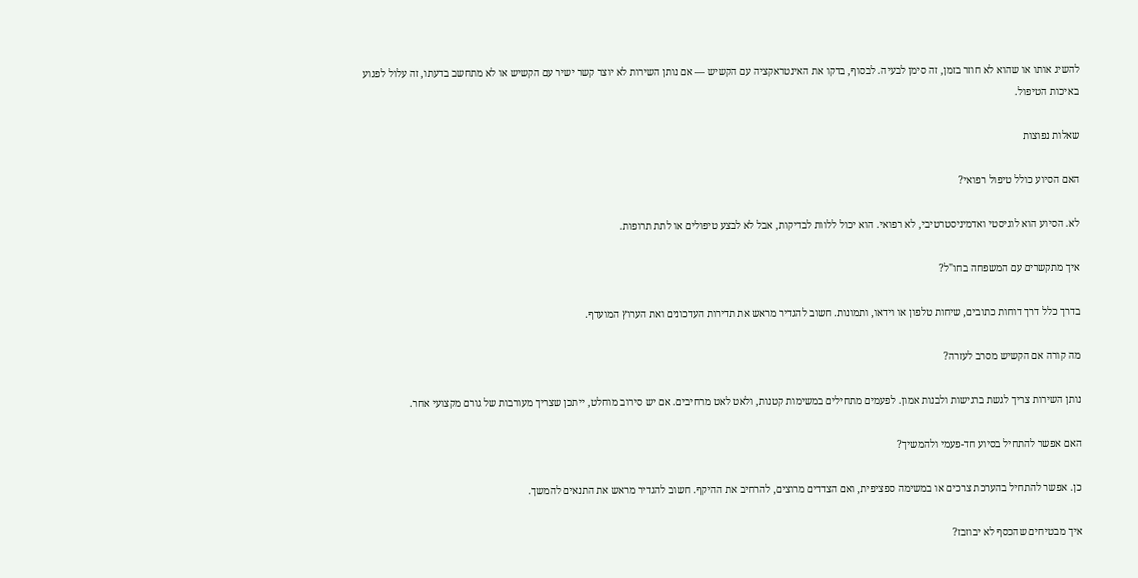להשיג אותו או שהוא לא חוזר בזמן, זה סימן לבעיה. לבסוף, בדקו את האינטראקציה עם הקשיש — אם נותן השירות לא יוצר קשר ישיר עם הקשיש או לא מתחשב בדעתו, זה עלול לפגוע באיכות הטיפול.

שאלות נפוצות

האם הסיוע כולל טיפול רפואי?

לא. הסיוע הוא לוגיסטי ואדמיניסטרטיבי, לא רפואי. הוא יכול ללוות לבדיקות, אבל לא לבצע טיפולים או לתת תרופות.

איך מתקשרים עם המשפחה בחו"ל?

בדרך כלל דרך דוחות כתובים, שיחות טלפון או וידאו, ותמונות. חשוב להגדיר מראש את תדירות העדכונים ואת הערוץ המועדף.

מה קורה אם הקשיש מסרב לעזרה?

נותן השירות צריך לגשת ברגישות ולבנות אמון. לפעמים מתחילים במשימות קטנות, ולאט לאט מרחיבים. אם יש סירוב מוחלט, ייתכן שצריך מעורבות של גורם מקצועי אחר.

האם אפשר להתחיל בסיוע חד-פעמי ולהמשיך?

כן. אפשר להתחיל בהערכת צרכים או במשימה ספציפית, ואם הצדדים מרוצים, להרחיב את ההיקף. חשוב להגדיר מראש את התנאים להמשך.

איך מבטיחים שהכסף לא יבוזבז?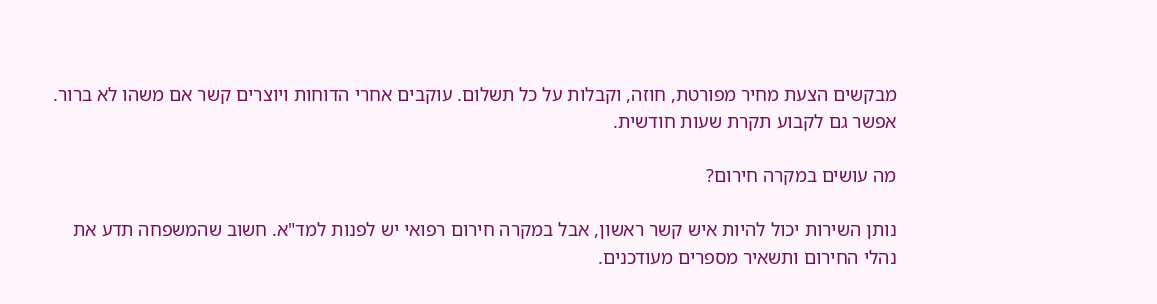מבקשים הצעת מחיר מפורטת, חוזה, וקבלות על כל תשלום. עוקבים אחרי הדוחות ויוצרים קשר אם משהו לא ברור. אפשר גם לקבוע תקרת שעות חודשית.

מה עושים במקרה חירום?

נותן השירות יכול להיות איש קשר ראשון, אבל במקרה חירום רפואי יש לפנות למד"א. חשוב שהמשפחה תדע את נהלי החירום ותשאיר מספרים מעודכנים.